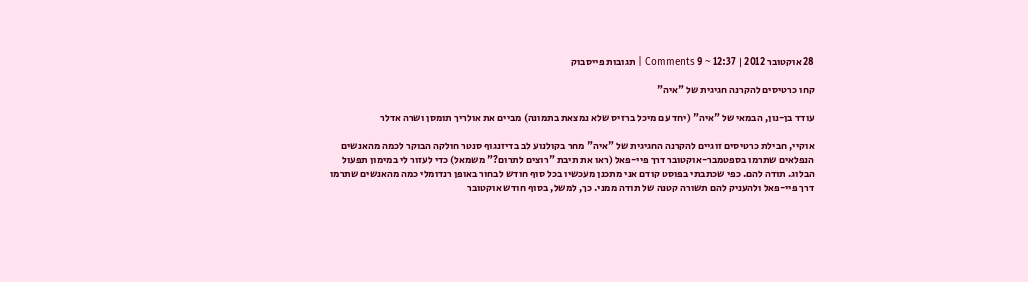28 אוקטובר 2012 | 12:37 ~ 9 Comments | תגובות פייסבוק

קחו כרטיסים להקרנה חגיגית של "איה"

עודד בן-נון, הבמאי של "איה" (יחד עם מיכל ברזיס שלא נמצאת בתמונה) מביים את אולריך תומסן ושרה אדלר

אוקיי, חבילת כרטיסים זוגיים להקרנה החגיגית של "איה" מחר בקולנוע לב בדיזנגוף סנטר חולקה הבוקר לכמה מהאנשים הנפלאים שתרמו בספטמבר-אוקטובר דרך פיי-פאל (ראו את תיבת "רוצים לתרום?" משמאל) כדי לעזור לי במימון תפעול הבלוג. תודה להם. כפי שכתבתי בפוסט קודם אני מתכנן מעכשיו בכל סוף חודש לבחור באופן רנדומלי כמה מהאנשים שתרמו דרך פיי-פאל ולהעניק להם תשורה קטנה של תודה ממני. כך, למשל, בסוף חודש אוקטובר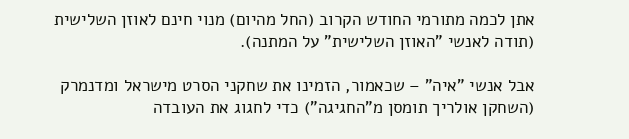אתן לכמה מתורמי החודש הקרוב (החל מהיום) מנוי חינם לאוזן השלישית (תודה לאנשי "האוזן השלישית" על המתנה).

אבל אנשי "איה" – שכאמור, הזמינו את שחקני הסרט מישראל ומדנמרק (השחקן אולריך תומסן מ"החגיגה") כדי לחגוג את העובדה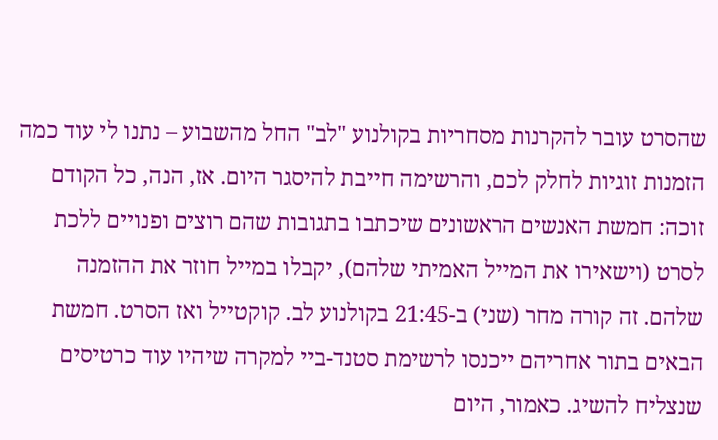שהסרט עובר להקרנות מסחריות בקולנוע "לב" החל מהשבוע – נתנו לי עוד כמה הזמנות זוגיות לחלק לכם, והרשימה חייבת להיסגר היום. אז, הנה, כל הקודם זוכה: חמשת האנשים הראשונים שיכתבו בתגובות שהם רוצים ופנויים ללכת לסרט (וישאירו את המייל האמיתי שלהם), יקבלו במייל חוזר את ההזמנה שלהם. זה קורה מחר (שני) ב-21:45 בקולנוע לב. קוקטייל ואז הסרט. חמשת הבאים בתור אחריהם ייכנסו לרשימת סטנד-ביי למקרה שיהיו עוד כרטיסים שנצליח להשיג. כאמור, היום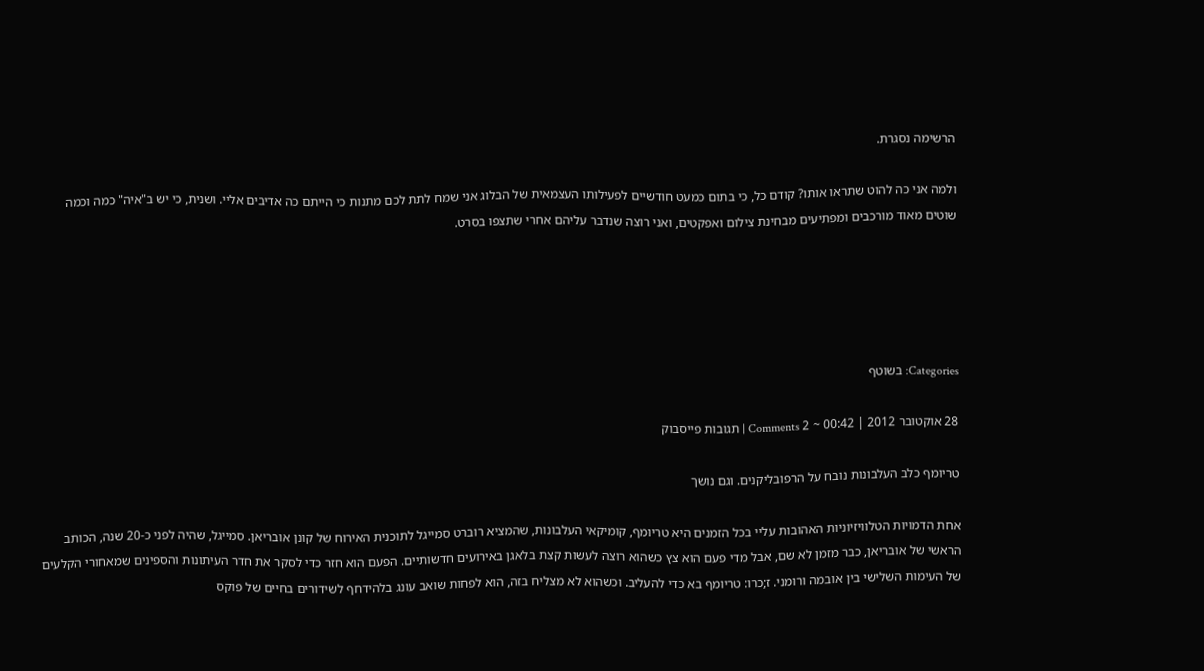הרשימה נסגרת.

ולמה אני כה להוט שתראו אותו? קודם כל, כי בתום כמעט חודשיים לפעילותו העצמאית של הבלוג אני שמח לתת לכם מתנות כי הייתם כה אדיבים אליי. ושנית, כי יש ב"איה" כמה וכמה שוטים מאוד מורכבים ומפתיעים מבחינת צילום ואפקטים, ואני רוצה שנדבר עליהם אחרי שתצפו בסרט.





Categories: בשוטף

28 אוקטובר 2012 | 00:42 ~ 2 Comments | תגובות פייסבוק

טריומף כלב העלבונות נובח על הרפובליקנים. וגם נושך

אחת הדמויות הטלוויזיוניות האהובות עליי בכל הזמנים היא טריומף, קומיקאי העלבונות, שהמציא רוברט סמייגל לתוכנית האירוח של קונן אובריאן. סמייגל, שהיה לפני כ-20 שנה, הכותב הראשי של אובריאן, כבר מזמן לא שם, אבל מדי פעם הוא צץ כשהוא רוצה לעשות קצת בלאגן באירועים חדשותיים. הפעם הוא חזר כדי לסקר את חדר העיתונות והספינים שמאחורי הקלעים של העימות השלישי בין אובמה ורומני. ז;כרו: טריומף בא כדי להעליב. וכשהוא לא מצליח בזה, הוא לפחות שואב עונג בלהידחף לשידורים בחיים של פוקס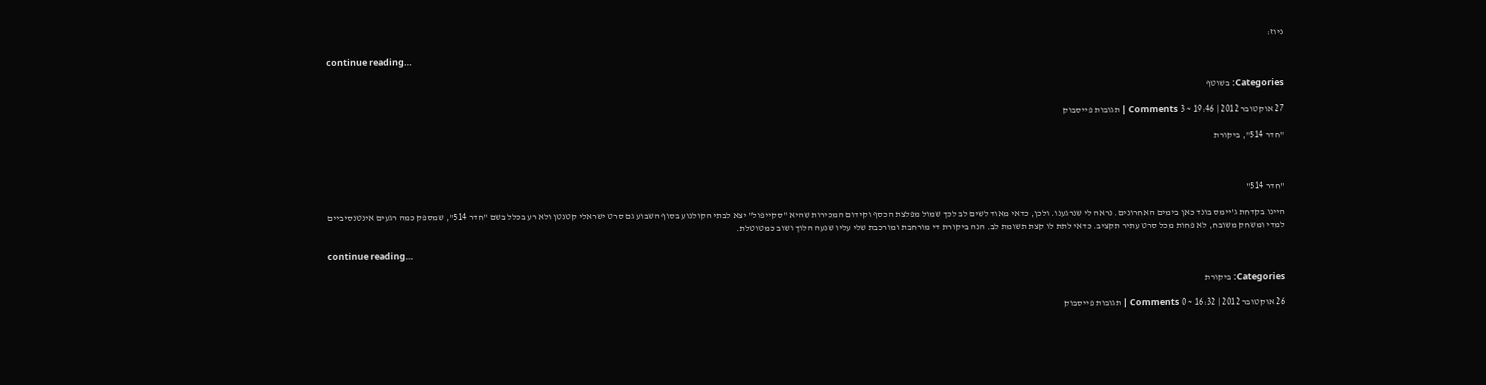ניוז:

continue reading…

Categories: בשוטף

27 אוקטובר 2012 | 19:46 ~ 3 Comments | תגובות פייסבוק

"חדר 514", ביקורת



"חדר 514"

היינו בקדחת ג'יימס בונד כאן בימים האחרונים. נראה לי שנרגענו. ולכן, כדאי מאוד לשים לב לכך שמול מפלצת הכסף וקידום המכירות שהיא "סקייפול" יצא לבתי הקולנוע בסוף השבוע גם סרט ישראלי קטנטן ולא רע בכלל בשם "חדר 514", שמספק כמה רגעים אינטנסיביים למדי ומשחק משובח, לא פחות מכל סרט עתיר תקציב. כדאי לתת לו קצת תשומת לב. הנה ביקורת די מורחבת ומורכבת שלי עליו שנעה הלוך ושוב כמטוטלת.

continue reading…

Categories: ביקורת

26 אוקטובר 2012 | 16:32 ~ 0 Comments | תגובות פייסבוק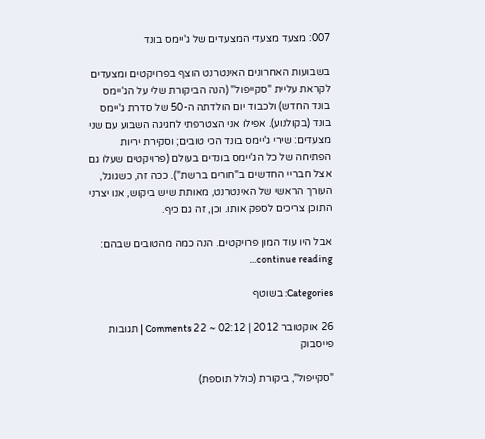007: מצעד מצעדי המצעדים של ג'יימס בונד

בשבועות האחרונים האינטרנט הוצף בפרויקטים ומצעדים לקראת עליית "סקייפול" (הנה הביקורת שלי על הג'יימס בונד החדש) ולכבוד יום הולדתה ה-50 של סדרת ג'יימס בונד (בקולנוע). אפילו אני הצטרפתי לחגיגה השבוע עם שני מצעדים: שירי ג'יימס בונד הכי טובים; וסקירת יריות הפתיחה של כל הג'יימס בונדים בעולם (פרויקטים שעלו גם אצל חבריי החדשים ב"חורים ברשת"). ככה זה, כשגוגל, העורך הראשי של האינטרנט, מאותת שיש ביקוש, אנו יצרני התוכן צריכים לספק אותו. וכן, זה גם כיף.

אבל היו עוד המון פרויקטים. הנה כמה מהטובים שבהם: continue reading…

Categories: בשוטף

26 אוקטובר 2012 | 02:12 ~ 22 Comments | תגובות פייסבוק

"סקייפול", ביקורת (כולל תוספת)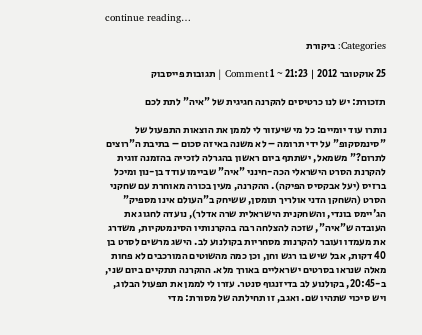continue reading…

Categories: ביקורת

25 אוקטובר 2012 | 21:23 ~ 1 Comment | תגובות פייסבוק

תזכורת: יש לנו כרטיסים להקרנה חגיגית של "איה" לתת לכם

נותרו עוד יומיים: כל מי שיעזור לי לממן את הוצאות התפעול של "סינמסקופ" על ידי תרומה – לא משנה באיזה סכום – בתיבת ה"רוצים לתרום?" משמאל, ישתתף ביום ראשון בהגרלה לזכייה בהזמנה זוגית להקרנת הסרט הישראלי הכה-חינני "איה" שביימו עודד בן-נון ומיכל ברזיס (יעל אבקסיס הפיקה). ההקרנה, מעין בכורה מאוחרת עם שחקני הסרט (השחקן הדני אולריך תומסן, ששיחק ב"העולם אינו מספיק" הג'יימס בונדי, והשחקנית הישראלית שרה אדלר), נועדה לחגוג את העובדה ש"איה", שזכה להצלחה רבה בהקרנותיו הסינמטקיות, משדרג את מעמדו ועובר להקרנות מסחריות בקולנוע לב. הישג מרשים לסרט בן 40 דקות, אבל שיש בו רגש וחן, וכן כמה מהשוטים המורכבים לא פחות מאלה שנראו בסרטים ישראליים באורך מלא. ההקרנה תתקיים ביום שני,  ב-20:45, בקולנוע לב בדיזנגוף סנטר. עזרו לי לממן את תפעול הבלוג, ויש סיכוי שתהיו שם. ואגב, זו תחילתה של מסורת: מדי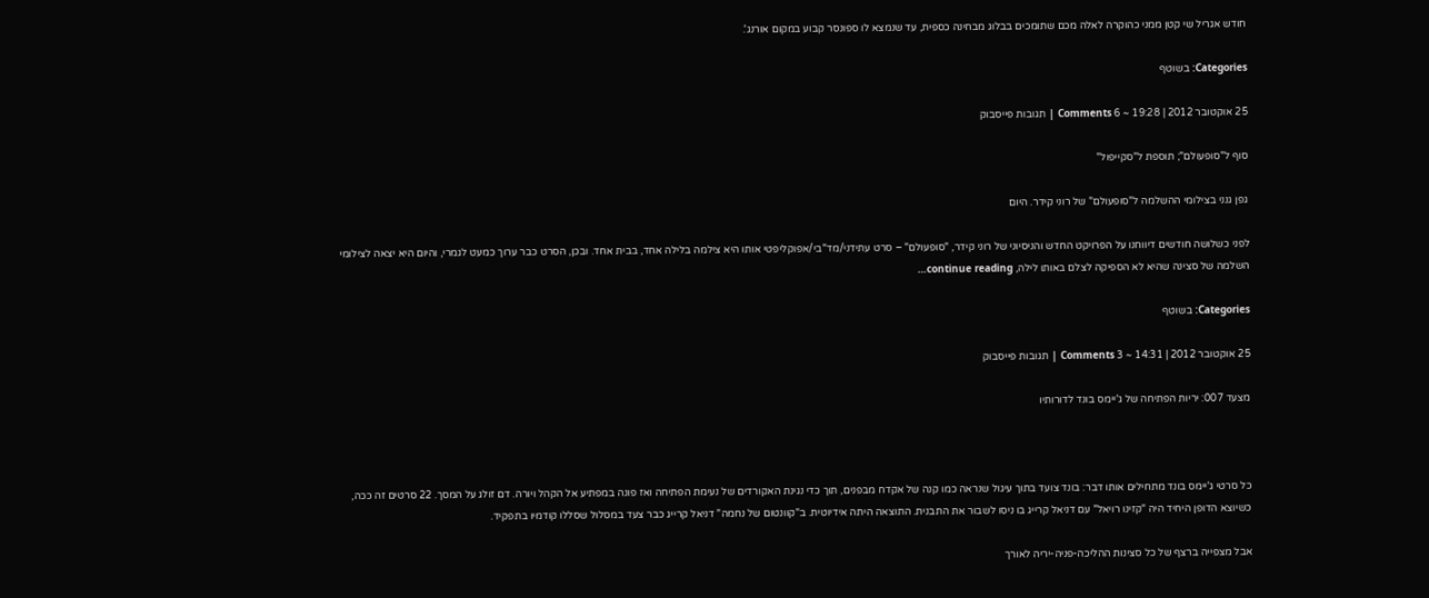חודש אגריל שי קטן ממני כהוקרה לאלה מכם שתומכים בבלוג מבחינה כספית, עד שנמצא לו ספונסר קבוע במקום אורנג'.

Categories: בשוטף

25 אוקטובר 2012 | 19:28 ~ 6 Comments | תגובות פייסבוק

סוף ל"סופעולם"; תוספת ל"סקייפול"

גפן גנני בצילומי ההשלמה ל"סופעולם" של רוני קידר. היום

לפני כשלושה חודשים דיווחנו על הפרויקט החדש והניסיוני של רוני קידר, "סופעולם" – סרט עתידני/מד"בי/אפוקליפטי אותו היא צילמה בלילה אחד, בבית אחד. ובכן, הסרט כבר ערוך כמעט לגמרי, והיום היא יצאה לצילומי השלמה של סצינה שהיא לא הספיקה לצלם באותו לילה, continue reading…

Categories: בשוטף

25 אוקטובר 2012 | 14:31 ~ 3 Comments | תגובות פייסבוק

מצעד 007: יריות הפתיחה של ג'יימס בונד לדורותיו



כל סרטי ג'יימס בונד מתחילים אותו דבר: בונד צועד בתוך עיגול שנראה כמו קנה של אקדח מבפנים, תוך כדי נגינת האקורדים של נעימת הפתיחה ואז פונה במפתיע אל הקהל ויורה. דם זולג על המסך. 22 סרטים זה ככה, כשיוצא הדופן היחיד היה "קזינו רויאל" עם דניאל קרייג בו ניסו לשבור את התבנית. התוצאה היתה אידיוטית. ב"קוונטום של נחמה" דניאל קרייג כבר צעד במסלול שסללו קודמיו בתפקיד.

אבל מצפייה ברצף של כל סצינות ההליכה-פניה-יריה לאורך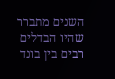השנים מתברר שהיו הבדלים רבים בין בונד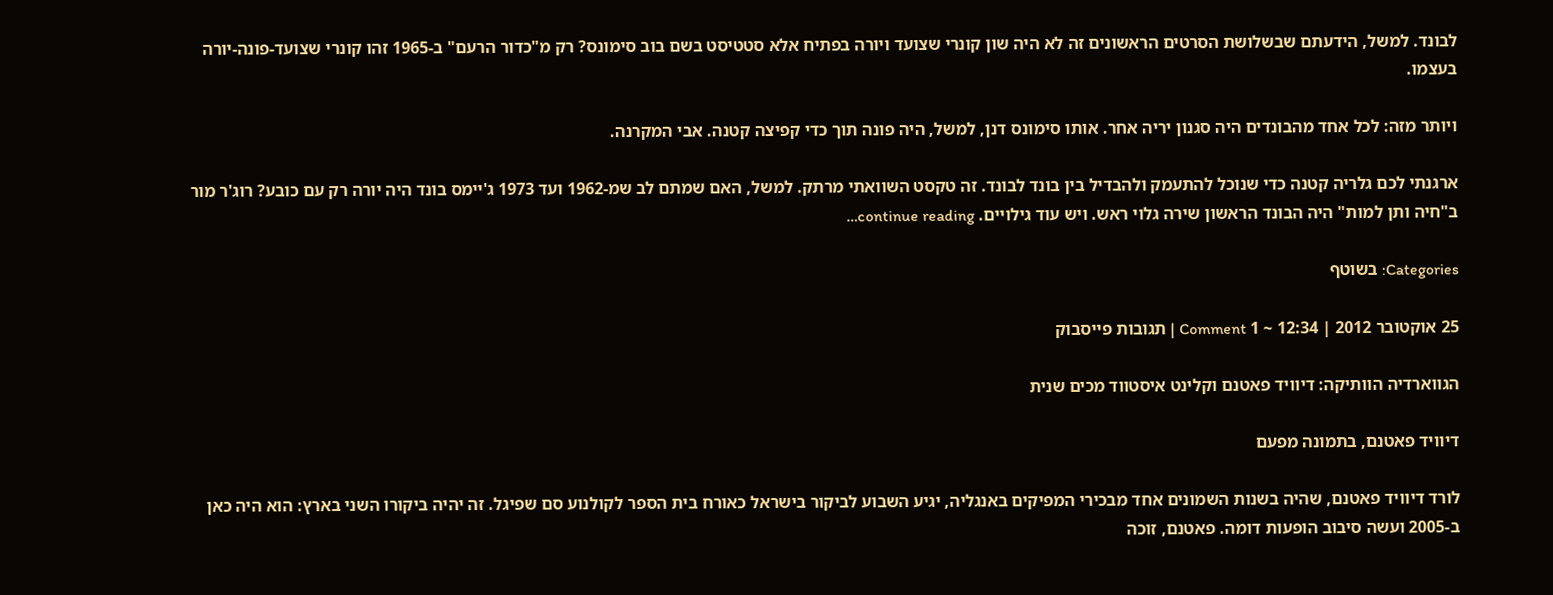לבונד. למשל, הידעתם שבשלושת הסרטים הראשונים זה לא היה שון קונרי שצועד ויורה בפתיח אלא סטטיסט בשם בוב סימונס? רק מ"כדור הרעם" ב-1965 זהו קונרי שצועד-פונה-יורה בעצמו.

ויותר מזה: לכל אחד מהבונדים היה סגנון יריה אחר. אותו סימונס דנן, למשל, היה פונה תוך כדי קפיצה קטנה. אבי המקרנה.

ארגנתי לכם גלריה קטנה כדי שנוכל להתעמק ולהבדיל בין בונד לבונד. זה טקסט השוואתי מרתק. למשל, האם שמתם לב שמ-1962 ועד 1973 ג'יימס בונד היה יורה רק עם כובע? רוג'ר מור ב"חיה ותן למות" היה הבונד הראשון שירה גלוי ראש. ויש עוד גילויים. continue reading…

Categories: בשוטף

25 אוקטובר 2012 | 12:34 ~ 1 Comment | תגובות פייסבוק

הגווארדיה הוותיקה: דיוויד פאטנם וקלינט איסטווד מכים שנית

דיוויד פאטנם, בתמונה מפעם

לורד דיוויד פאטנם, שהיה בשנות השמונים אחד מבכירי המפיקים באנגליה, יגיע השבוע לביקור בישראל כאורח בית הספר לקולנוע סם שפיגל. זה יהיה ביקורו השני בארץ: הוא היה כאן ב-2005 ועשה סיבוב הופעות דומה. פאטנם, זוכה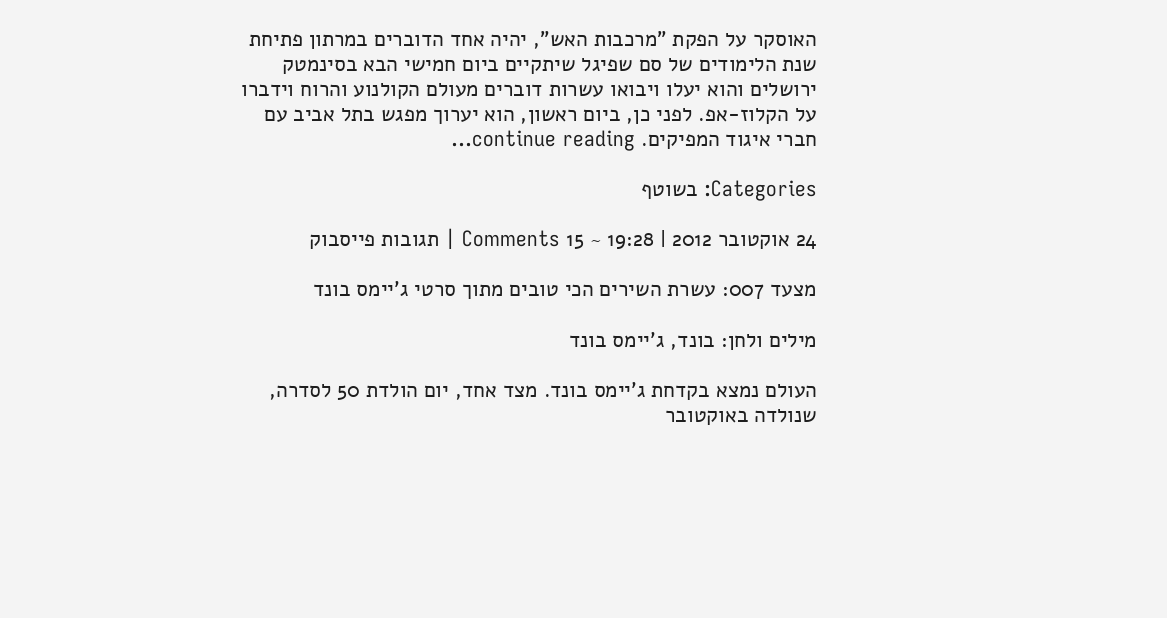האוסקר על הפקת "מרכבות האש", יהיה אחד הדוברים במרתון פתיחת שנת הלימודים של סם שפיגל שיתקיים ביום חמישי הבא בסינמטק ירושלים והוא יעלו ויבואו עשרות דוברים מעולם הקולנוע והרוח וידברו על הקלוז-אפ. לפני כן, ביום ראשון, הוא יערוך מפגש בתל אביב עם חברי איגוד המפיקים. continue reading…

Categories: בשוטף

24 אוקטובר 2012 | 19:28 ~ 15 Comments | תגובות פייסבוק

מצעד 007: עשרת השירים הכי טובים מתוך סרטי ג'יימס בונד

מילים ולחן: בונד, ג'יימס בונד

העולם נמצא בקדחת ג'יימס בונד. מצד אחד, יום הולדת 50 לסדרה, שנולדה באוקטובר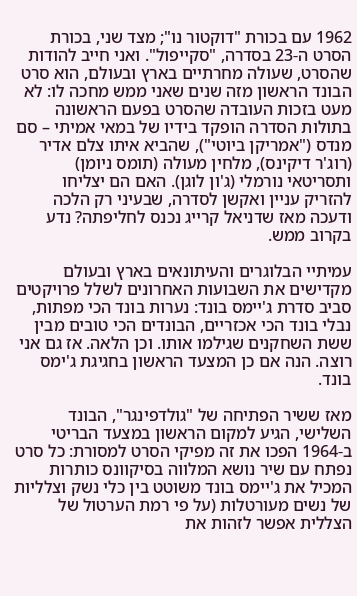1962 עם בכורת "דוקטור נו"; מצד שני, בכורת הסרט ה-23 בסדרה, "סקייפול". ואני חייב להודות שהסרט, שעולה מחרתיים בארץ ובעולם, הוא סרט הבונד הראשון מזה שנים שאני ממש מחכה לו: לא מעט בזכות העובדה שהסרט בפעם הראשונה בתולות הסדרה הופקד בידיו של במאי אמיתי – סם מנדס ("אמריקן ביוטי"), שהביא איתו צלם אדיר (רוג'ר דיקינס), מלחין מעולה (תומס ניומן) ותסריטאי נורמלי (ג'ון לוגן). האם הם יצליחו להזריק עניין ואקשן לסדרה, שבעיני רק הלכה ודעכה מאז שדניאל קרייג נכנס לחליפתה? נדע בקרוב ממש.

עמיתיי הבלוגרים והעיתונאים בארץ ובעולם מקדישים את השבועות האחרונים לשלל פרויקטים סביב סדרת ג'יימס בונד: נערות בונד הכי מפתות, נבלי בונד הכי אכזריים, הבונדים הכי טובים מבין ששת השחקנים שגילמו אותו. וכן הלאה. אז גם אני רוצה. הנה אם כן המצעד הראשון בחגיגת ג'ימס בונד.

מאז ששיר הפתיחה של "גולדפינגר", הבונד השלישי, הגיע למקום הראשון במצעד הבריטי ב-1964 הפכו את זה מפיקי הסרט למסורת: כל סרט נפתח עם שיר נושא המלווה בסיקוונס כותרות המכיל את ג'יימס בונד משוטט בין כלי נשק וצלליות של נשים מעורטלות (על פי רמת הערטול של הצללית אפשר לזהות את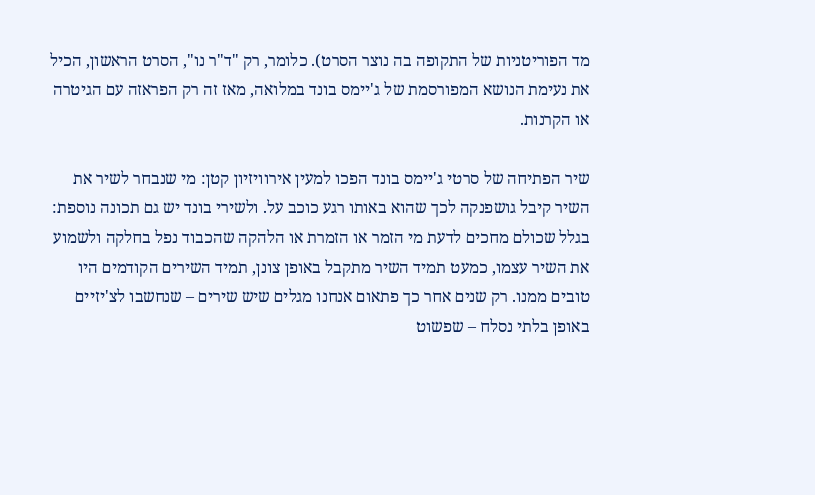מד הפוריטניות של התקופה בה נוצר הסרט). כלומר, רק "ד"ר נו", הסרט הראשון, הכיל את נעימת הנושא המפורסמת של ג'יימס בונד במלואה, מאז זה רק הפראזה עם הגיטרה או הקרנות.

שיר הפתיחה של סרטי ג'יימס בונד הפכו למעין אירוויזיון קטן: מי שנבחר לשיר את השיר קיבל גושפנקה לכך שהוא באותו רגע כוכב על. ולשירי בונד יש גם תכונה נוספת: בגלל שכולם מחכים לדעת מי הזמר או הזמרת או הלהקה שהכבוד נפל בחלקה ולשמוע את השיר עצמו, כמעט תמיד השיר מתקבל באופן צונן, תמיד השירים הקודמים היו טובים ממנו. רק שנים אחר כך פתאום אנחנו מגלים שיש שירים – שנחשבו לצ'יזיים באופן בלתי נסלח – שפשוט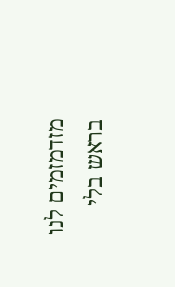מזדמזמים לנו בראש בלי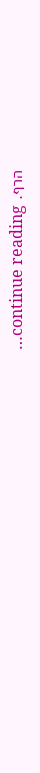הרף. continue reading…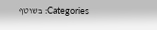Categories: בשוטף